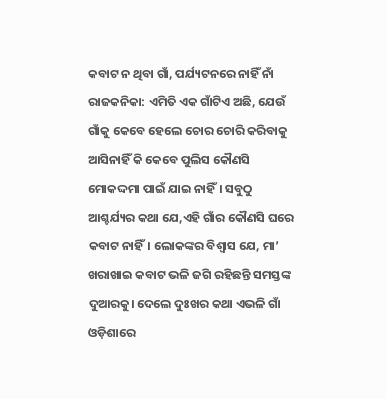କବାଟ ନ ଥିବା ଗାଁ, ପର୍ଯ୍ୟଟନରେ ନାହିଁ ନାଁ
ରାଜକନିକା: ଏମିତି ଏକ ଗାଁଟିଏ ଅଛି, ଯେଉଁ ଗାଁକୁ କେବେ ହେଲେ ଚୋର ଚୋରି କରିବାକୁ ଆସିନାହିଁ କି କେବେ ପୁଲିସ କୌଣସି ମୋକଦ୍ଦମା ପାଇଁ ଯାଇ ନାହିଁ। ସବୁଠୁ ଆଶ୍ଚର୍ଯ୍ୟର କଥା ଯେ,ଏହି ଗାଁର କୌଣସି ଘରେ କବାଟ ନାହିଁ। ଲୋକଙ୍କର ବିଶ୍ୱାସ ଯେ, ମା’ ଖରାଖାଇ କବାଟ ଭଳି ଜଗି ରହିଛନ୍ତି ସମସ୍ତଙ୍କ ଦୁଆରକୁ। ଦେଲେ ଦୁଃଖର କଥା ଏଭଳି ଗାଁ ଓଡ଼ିଶାରେ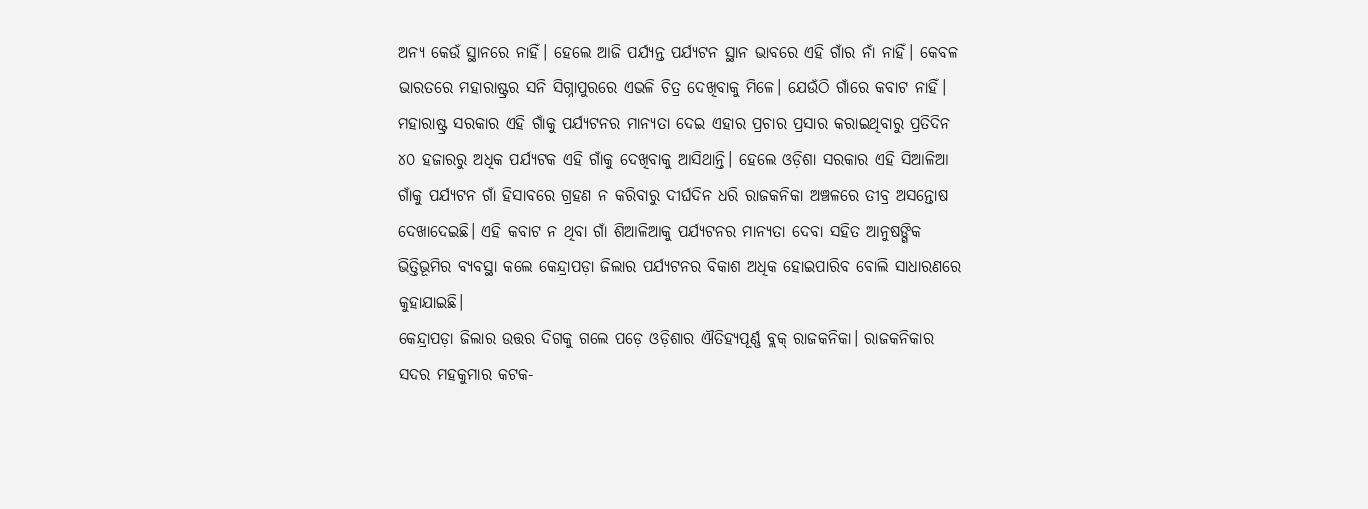ଅନ୍ୟ କେଉଁ ସ୍ଥାନରେ ନାହିଁ। ହେଲେ ଆଜି ପର୍ଯ୍ୟନ୍ତ ପର୍ଯ୍ୟଟନ ସ୍ଥାନ ଭାବରେ ଏହି ଗାଁର ନାଁ ନାହିଁ। କେବଳ ଭାରତରେ ମହାରାଷ୍ଟ୍ରର ସନି ସିଗ୍ନାପୁରରେ ଏଭଳି ଚିତ୍ର ଦେଖିବାକୁ ମିଳେ। ଯେଉଁଠି ଗାଁରେ କବାଟ ନାହିଁ। ମହାରାଷ୍ଟ୍ର ସରକାର ଏହି ଗାଁକୁ ପର୍ଯ୍ୟଟନର ମାନ୍ୟତା ଦେଇ ଏହାର ପ୍ରଚାର ପ୍ରସାର କରାଇଥିବାରୁ ପ୍ରତିଦିନ ୪୦ ହଜାରରୁ ଅଧିକ ପର୍ଯ୍ୟଟକ ଏହି ଗାଁକୁ ଦେଖିବାକୁ ଆସିଥାନ୍ତି। ହେଲେ ଓଡ଼ିଶା ସରକାର ଏହି ସିଆଳିଆ ଗାଁକୁ ପର୍ଯ୍ୟଟନ ଗାଁ ହିସାବରେ ଗ୍ରହଣ ନ କରିବାରୁ ଦୀର୍ଘଦିନ ଧରି ରାଜକନିକା ଅଞ୍ଚଳରେ ତୀବ୍ର ଅସନ୍ତୋଷ ଦେଖାଦେଇଛି। ଏହି କବାଟ ନ ଥିବା ଗାଁ ଶିଆଳିଆକୁ ପର୍ଯ୍ୟଟନର ମାନ୍ୟତା ଦେବା ସହିତ ଆନୁଷଙ୍ଗିକ ଭିତ୍ତିଭୂମିର ବ୍ୟବସ୍ଥା କଲେ କେନ୍ଦ୍ରାପଡ଼ା ଜିଲାର ପର୍ଯ୍ୟଟନର ବିକାଶ ଅଧିକ ହୋଇପାରିବ ବୋଲି ସାଧାରଣରେ କୁହାଯାଇଛି।
କେନ୍ଦ୍ରାପଡ଼ା ଜିଲାର ଉତ୍ତର ଦିଗକୁ ଗଲେ ପଡ଼େ ଓଡ଼ିଶାର ଐତିହ୍ୟପୂର୍ଣ୍ଣ ବ୍ଲକ୍ ରାଜକନିକା। ରାଜକନିକାର ସଦର ମହକୁମାର କଟକ-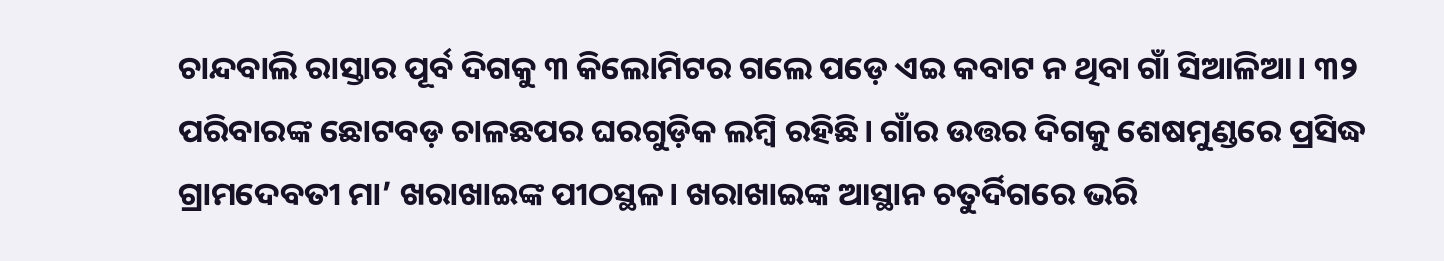ଚାନ୍ଦବାଲି ରାସ୍ତାର ପୂର୍ବ ଦିଗକୁ ୩ କିଲୋମିଟର ଗଲେ ପଡ଼େ ଏଇ କବାଟ ନ ଥିବା ଗାଁ ସିଆଳିଆ। ୩୨ ପରିବାରଙ୍କ ଛୋଟବଡ଼ ଚାଳଛପର ଘରଗୁଡ଼ିକ ଲମ୍ବି ରହିଛି। ଗାଁର ଉତ୍ତର ଦିଗକୁ ଶେଷମୁଣ୍ଡରେ ପ୍ରସିଦ୍ଧ ଗ୍ରାମଦେବତୀ ମା’ ଖରାଖାଇଙ୍କ ପୀଠସ୍ଥଳ। ଖରାଖାଇଙ୍କ ଆସ୍ଥାନ ଚତୁର୍ଦିଗରେ ଭରି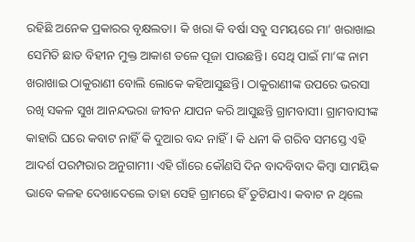ରହିଛି ଅନେକ ପ୍ରକାରର ବୃକ୍ଷଲତା। କି ଖରା କି ବର୍ଷା ସବୁ ସମୟରେ ମା’ ଖରାଖାଇ ସେମିତି ଛାତ ବିହୀନ ମୁକ୍ତ ଆକାଶ ତଳେ ପୂଜା ପାଉଛନ୍ତି। ସେଥି ପାଇଁ ମା’ଙ୍କ ନାମ ଖରାଖାଇ ଠାକୁରାଣୀ ବୋଲି ଲୋକେ କହିଆସୁଛନ୍ତି। ଠାକୁରାଣୀଙ୍କ ଉପରେ ଭରସା ରଖି ସକଳ ସୁଖ ଆନନ୍ଦଭରା ଜୀବନ ଯାପନ କରି ଆସୁଛନ୍ତି ଗ୍ରାମବାସୀ। ଗ୍ରାମବାସୀଙ୍କ କାହାରି ଘରେ କବାଟ ନାହିଁ କି ଦୁଆର ବନ୍ଦ ନାହିଁ। କି ଧନୀ କି ଗରିବ ସମସ୍ତେ ଏହି ଆଦର୍ଶ ପରମ୍ପରାର ଅନୁଗାମୀ। ଏହି ଗାଁରେ କୌଣସି ଦିନ ବାଦବିବାଦ କିମ୍ବା ସାମୟିକ ଭାବେ କଳହ ଦେଖାଦେଲେ ତାହା ସେହି ଗ୍ରାମରେ ହିଁ ତୁଟିଯାଏ। କବାଟ ନ ଥିଲେ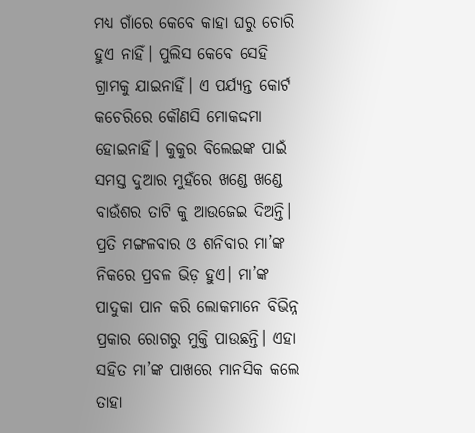ମଧ୍ୟ ଗାଁରେ କେବେ କାହା ଘରୁ ଚୋରି ହୁଏ ନାହିଁ। ପୁଲିସ କେବେ ସେହି ଗ୍ରାମକୁ ଯାଇନାହିଁ। ଏ ପର୍ଯ୍ୟନ୍ତ କୋର୍ଟ କଚେରିରେ କୌଣସି ମୋକଦ୍ଦମା ହୋଇନାହିଁ। କୁକୁର ବିଲେଇଙ୍କ ପାଇଁ ସମସ୍ତ ଦୁଆର ମୁହଁରେ ଖଣ୍ଡେ ଖଣ୍ଡେ ବାଉଁଶର ତାଟି କୁ ଆଉଜେଇ ଦିଅନ୍ତି। ପ୍ରତି ମଙ୍ଗଳବାର ଓ ଶନିବାର ମା’ଙ୍କ ନିକରେ ପ୍ରବଳ ଭିଡ଼ ହୁଏ। ମା’ଙ୍କ ପାଦୁକା ପାନ କରି ଲୋକମାନେ ବିଭିନ୍ନ ପ୍ରକାର ରୋଗରୁ ମୁକ୍ତି ପାଉଛନ୍ତି। ଏହା ସହିତ ମା’ଙ୍କ ପାଖରେ ମାନସିକ କଲେ ତାହା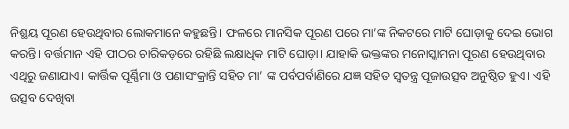ନିଶ୍ଛୟ ପୂରଣ ହେଉଥିବାର ଲୋକମାନେ କହୁଛନ୍ତି। ଫଳରେ ମାନସିକ ପୂରଣ ପରେ ମା’ଙ୍କ ନିକଟରେ ମାଟି ଘୋଡ଼ାକୁ ଦେଇ ଭୋଗ କରନ୍ତି। ବର୍ତ୍ତମାନ ଏହି ପୀଠର ଚାରିକଡ଼ରେ ରହିଛି ଲକ୍ଷାଧିକ ମାଟି ଘୋଡ଼ା। ଯାହାକି ଭକ୍ତଙ୍କର ମନୋସ୍କାମନା ପୂରଣ ହେଉଥିବାର ଏଥିରୁ ଜଣାଯାଏ। କାର୍ତ୍ତିକ ପୂର୍ଣ୍ଣିମା ଓ ପଣାସଂକ୍ରାନ୍ତି ସହିତ ମା’ ଙ୍କ ପର୍ବପର୍ବାଣିରେ ଯଜ୍ଞ ସହିତ ସ୍ୱତନ୍ତ୍ର ପୂଜାଉତ୍ସବ ଅନୁଷ୍ଠିତ ହୁଏ। ଏହି ଉତ୍ସବ ଦେଖିବା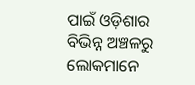ପାଇଁ ଓଡ଼ିଶାର ବିଭିନ୍ନ ଅଞ୍ଚଳରୁ ଲୋକମାନେ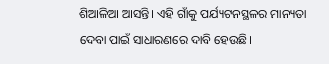ଶିଆଳିଆ ଆସନ୍ତି। ଏହି ଗାଁକୁ ପର୍ଯ୍ୟଟନସ୍ଥଳର ମାନ୍ୟତା ଦେବା ପାଇଁ ସାଧାରଣରେ ଦାବି ହେଉଛି।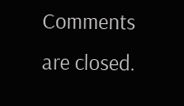Comments are closed.